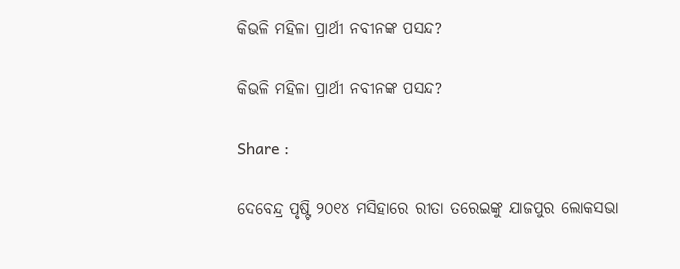କିଭଳି ମହିଳା ପ୍ରାର୍ଥୀ ନବୀନଙ୍କ ପସନ୍ଦ?

କିଭଳି ମହିଳା ପ୍ରାର୍ଥୀ ନବୀନଙ୍କ ପସନ୍ଦ?

Share :

ଦେବେନ୍ଦ୍ର ପୃଷ୍ଟି ୨୦୧୪ ମସିହାରେ ରୀତା ତରେଇଙ୍କୁ ଯାଜପୁର ଲୋକସଭା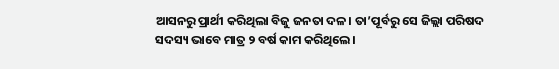ଆସନରୁ ପ୍ରାର୍ଥୀ କରିଥିଲା ବିଜୁ ଜନତା ଦଳ। ତା’ପୂର୍ବରୁ ସେ ଜିଲ୍ଲା ପରିଷଦ ସଦସ୍ୟ ଭାବେ ମାତ୍ର ୨ ବର୍ଷ କାମ କରିଥିଲେ।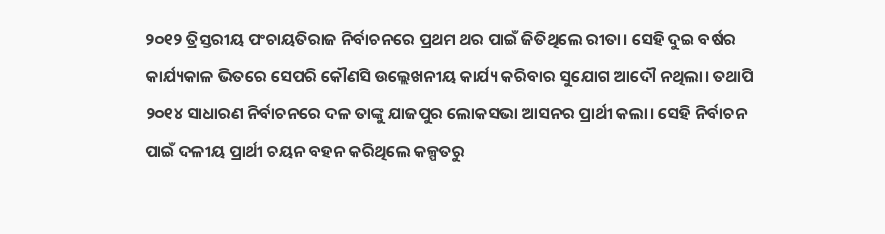୨୦୧୨ ତ୍ରିସ୍ତରୀୟ ପଂଚାୟତିରାଜ ନିର୍ବାଚନରେ ପ୍ରଥମ ଥର ପାଇଁ ଜିତିଥିଲେ ରୀତା। ସେହି ଦୁଇ ବର୍ଷର କାର୍ଯ୍ୟକାଳ ଭିତରେ ସେପରି କୌଣସି ଉଲ୍ଲେଖନୀୟ କାର୍ଯ୍ୟ କରିବାର ସୁଯୋଗ ଆଦୌ ନଥିଲା। ତଥାପି ୨୦୧୪ ସାଧାରଣ ନିର୍ବାଚନରେ ଦଳ ତାଙ୍କୁ ଯାଜପୁର ଲୋକସଭା ଆସନର ପ୍ରାର୍ଥୀ କଲା। ସେହି ନିର୍ବାଚନ ପାଇଁ ଦଳୀୟ ପ୍ରାର୍ଥୀ ଚୟନ ବହନ କରିଥିଲେ କଳ୍ପତରୁ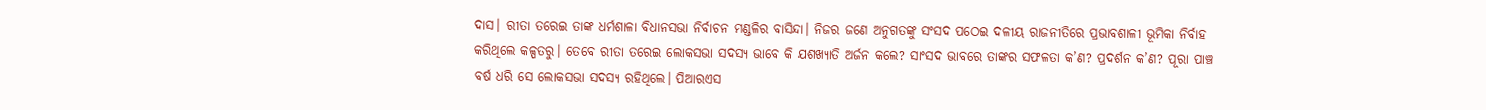ଦାସ। ରୀତା ତରେଇ ତାଙ୍କ ଧର୍ମଶାଳା ବିଧାନସଭା ନିର୍ବାଚନ ମଣ୍ଡଳିର ବାସିନ୍ଦା। ନିଜର ଜଣେ ଅନୁଗତଙ୍କୁ ସଂସଦ ପଠେଇ ଦଳୀୟ ରାଜନୀତିରେ ପ୍ରଭାବଶାଳୀ ଭୂମିକା ନିର୍ବାହ କରିଥିଲେ କଳ୍ପତରୁ। ତେବେ ରୀତା ତରେଇ ଲୋକସଭା ସଦସ୍ୟ ଭାବେ କି ଯଶଖ୍ୟାତି ଅର୍ଜନ କଲେ? ସାଂସଦ ଭାବରେ ତାଙ୍କର ସଫଳତା କ’ଣ? ପ୍ରଦର୍ଶନ କ’ଣ? ପୂରା ପାଞ୍ଚ ବର୍ଷ ଧରି ସେ ଲୋକସଭା ସଦସ୍ୟ ରହିଥିଲେ। ପିଆରଏସ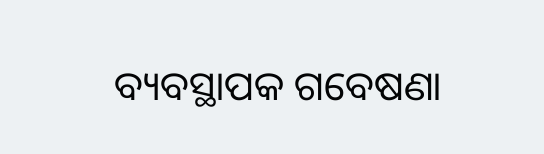ବ୍ୟବସ୍ଥାପକ ଗବେଷଣା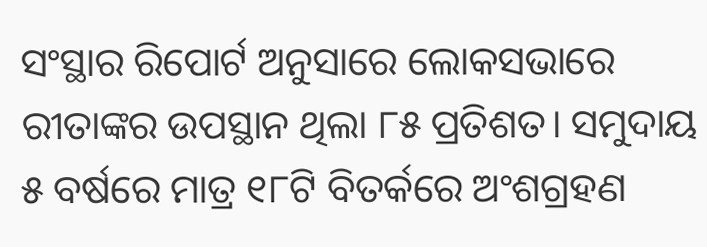ସଂସ୍ଥାର ରିପୋର୍ଟ ଅନୁସାରେ ଲୋକସଭାରେ ରୀତାଙ୍କର ଉପସ୍ଥାନ ଥିଲା ୮୫ ପ୍ରତିଶତ। ସମୁଦାୟ ୫ ବର୍ଷରେ ମାତ୍ର ୧୮ଟି ବିତର୍କରେ ଅଂଶଗ୍ରହଣ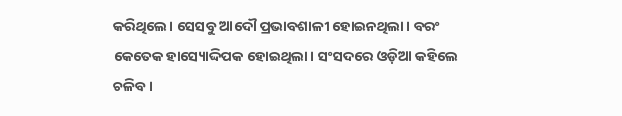କରିଥିଲେ। ସେସବୁ ଆଦୌ ପ୍ରଭାବଶାଳୀ ହୋଇନଥିଲା। ବରଂ କେତେକ ହାସ୍ୟୋଦ୍ଦିପକ ହୋଇଥିଲା। ସଂସଦରେ ଓଡ଼ିଆ କହିଲେ ଚଳିବ।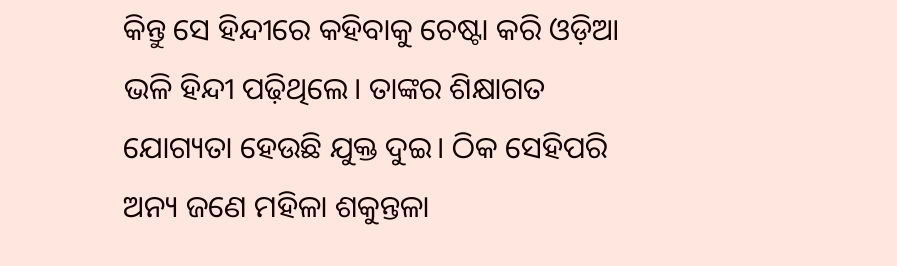କିନ୍ତୁ ସେ ହିନ୍ଦୀରେ କହିବାକୁ ଚେଷ୍ଟା କରି ଓଡ଼ିଆ ଭଳି ହିନ୍ଦୀ ପଢ଼ିଥିଲେ। ତାଙ୍କର ଶିକ୍ଷାଗତ ଯୋଗ୍ୟତା ହେଉଛି ଯୁକ୍ତ ଦୁଇ। ଠିକ ସେହିପରି ଅନ୍ୟ ଜଣେ ମହିଳା ଶକୁନ୍ତଳା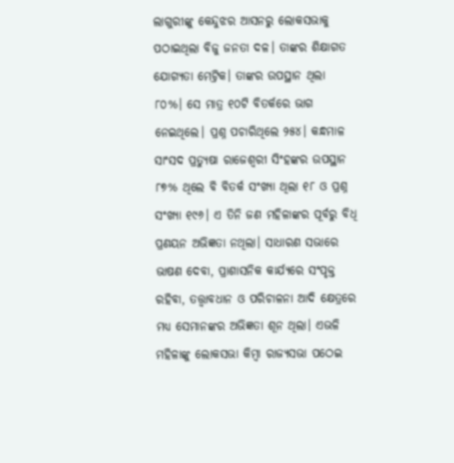ଲାଗୁରୀଙ୍କୁ କେନ୍ଦୁଝର ଆସନରୁ ଲୋକସଭାକୁ ପଠାଇଥିଲା ବିଜୁ ଜନତା ଦଳ। ତାଙ୍କର ଶିକ୍ଷାଗତ ଯୋଗ୍ୟତା ମେଟ୍ରିକ। ତାଙ୍କର ଉପସ୍ଥାନ ଥିଲା ୮୦%। ସେ ମାତ୍ର ୧୦ଟି ବିତର୍କରେ ଭାଗ ନେଇଥିଲେ। ପ୍ରଶ୍ନ ପଚାରିଥିଲେ ୨୫୪। କନ୍ଧମାଳ ସାଂସଦ ପ୍ରତ୍ୟୁଷା ରାଜେଶ୍ବରୀ ସିଂହଙ୍କର ଉପସ୍ଥାନ ୮୭% ଥିଲେ ବି ବିତର୍କ ସଂଖ୍ୟା ଥିଲା ୧୮ ଓ ପ୍ରଶ୍ନ ସଂଖ୍ୟା ୧୯୬। ଏ ତିନି ଜଣ ମହିଳାଙ୍କର ପୂର୍ବରୁ ବିଧି ପ୍ରଣୟନ ଅଭିଜ୍ଞତା ନଥିଲା। ସାଧାରଣ ସଭାରେ ଭାଷଣ ଦେବା, ପ୍ରାଶାସନିକ କାର୍ଯ୍ୟରେ ସଂପୃକ୍ତ ରହିବା, ତତ୍ତ୍ବାବଧାନ ଓ ପରିଚାଳନା ଆଦି କ୍ଷେତ୍ରରେ ମଧ୍ୟ ସେମାନଙ୍କର ଅଭିଜ୍ଞତା ଶୂନ ଥିଲା। ଏଭଳି ମହିଳାଙ୍କୁ ଲୋକସଭା କିମ୍ବା ରାଜ୍ୟସଭା ପଠେଇ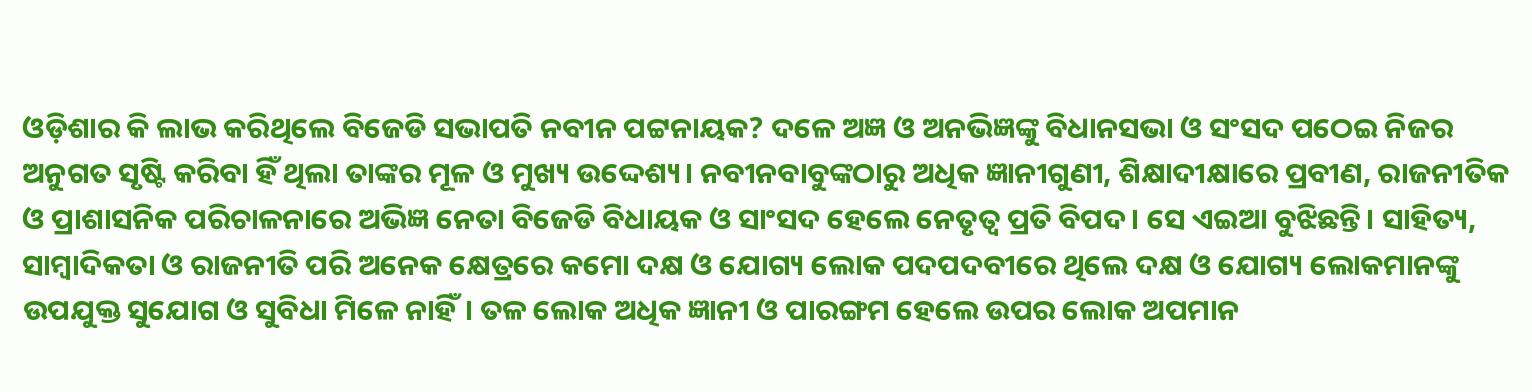ଓଡ଼ିଶାର କି ଲାଭ କରିଥିଲେ ବିଜେଡି ସଭାପତି ନବୀନ ପଟ୍ଟନାୟକ? ଦଳେ ଅଜ୍ଞ ଓ ଅନଭିଜ୍ଞଙ୍କୁ ବିଧାନସଭା ଓ ସଂସଦ ପଠେଇ ନିଜର ଅନୁଗତ ସୃଷ୍ଟି କରିବା ହିଁ ଥିଲା ତାଙ୍କର ମୂଳ ଓ ମୁଖ୍ୟ ଉଦ୍ଦେଶ୍ୟ। ନବୀନବାବୁଙ୍କଠାରୁ ଅଧିକ ଜ୍ଞାନୀଗୁଣୀ, ଶିକ୍ଷାଦୀକ୍ଷାରେ ପ୍ରବୀଣ, ରାଜନୀତିକ ଓ ପ୍ରାଶାସନିକ ପରିଚାଳନାରେ ଅଭିଜ୍ଞ ନେତା ବିଜେଡି ବିଧାୟକ ଓ ସାଂସଦ ହେଲେ ନେତୃତ୍ବ ପ୍ରତି ବିପଦ। ସେ ଏଇଆ ବୁଝିଛନ୍ତି। ସାହିତ୍ୟ, ସାମ୍ବାଦିକତା ଓ ରାଜନୀତି ପରି ଅନେକ କ୍ଷେତ୍ରରେ କମୋ ଦକ୍ଷ ଓ ଯୋଗ୍ୟ ଲୋକ ପଦପଦବୀରେ ଥିଲେ ଦକ୍ଷ ଓ ଯୋଗ୍ୟ ଲୋକମାନଙ୍କୁ ଉପଯୁକ୍ତ ସୁଯୋଗ ଓ ସୁବିଧା ମିଳେ ନାହିଁ। ତଳ ଲୋକ ଅଧିକ ଜ୍ଞାନୀ ଓ ପାରଙ୍ଗମ ହେଲେ ଉପର ଲୋକ ଅପମାନ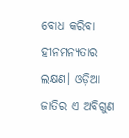ବୋଧ କରିବା ହୀନମନ୍ୟତାର ଲକ୍ଷଣ। ଓଡ଼ିଆ ଜାତିର ଏ ଅବିଗୁଣ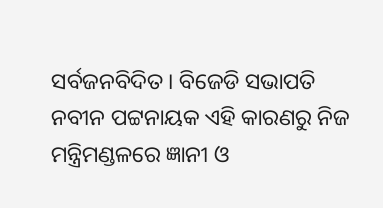ସର୍ବଜନବିଦିତ। ବିଜେଡି ସଭାପତି ନବୀନ ପଟ୍ଟନାୟକ ଏହି କାରଣରୁ ନିଜ ମନ୍ତ୍ରିମଣ୍ଡଳରେ ଜ୍ଞାନୀ ଓ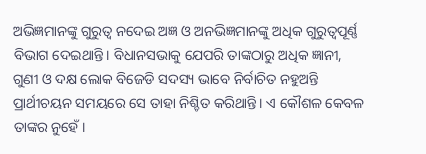ଅଭିଜ୍ଞମାନଙ୍କୁ ଗୁରୁତ୍ବ ନଦେଇ ଅଜ୍ଞ ଓ ଅନଭିଜ୍ଞମାନଙ୍କୁ ଅଧିକ ଗୁରୁତ୍ବପୂର୍ଣ୍ଣ ବିଭାଗ ଦେଇଥାନ୍ତି। ବିଧାନସଭାକୁ ଯେପରି ତାଙ୍କଠାରୁ ଅଧିକ ଜ୍ଞାନୀ, ଗୁଣୀ ଓ ଦକ୍ଷ ଲୋକ ବିଜେଡି ସଦସ୍ୟ ଭାବେ ନିର୍ବାଚିତ ନହୁଅନ୍ତି ପ୍ରାର୍ଥୀଚୟନ ସମୟରେ ସେ ତାହା ନିଶ୍ଚିତ କରିଥାନ୍ତି। ଏ କୌଶଳ କେବଳ ତାଙ୍କର ନୁହେଁ।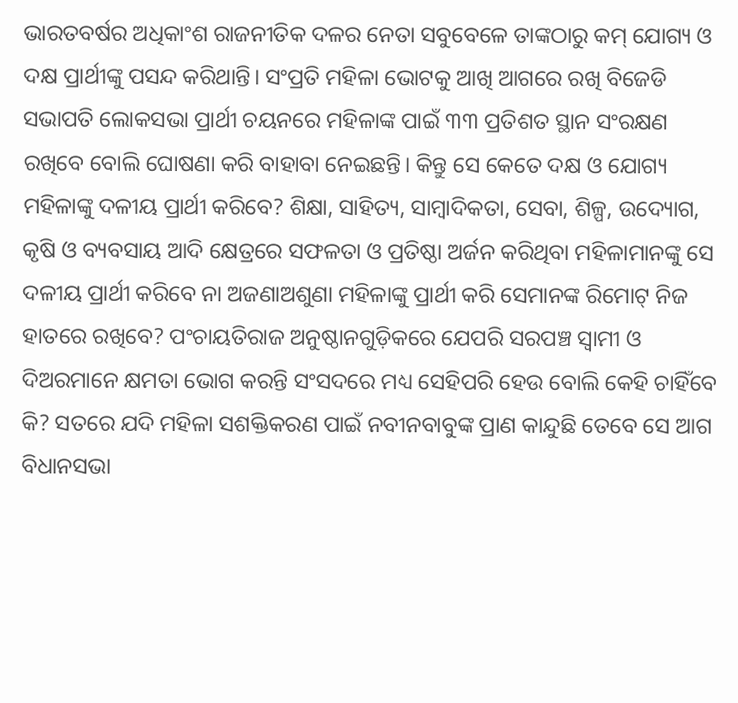ଭାରତବର୍ଷର ଅଧିକାଂଶ ରାଜନୀତିକ ଦଳର ନେତା ସବୁବେଳେ ତାଙ୍କଠାରୁ କମ୍‌ ଯୋଗ୍ୟ ଓ ଦକ୍ଷ ପ୍ରାର୍ଥୀଙ୍କୁ ପସନ୍ଦ କରିଥାନ୍ତି। ସଂପ୍ରତି ମହିଳା ଭୋଟକୁ ଆଖି ଆଗରେ ରଖି ବିଜେଡି ସଭାପତି ଲୋକସଭା ପ୍ରାର୍ଥୀ ଚୟନରେ ମହିଳାଙ୍କ ପାଇଁ ୩୩ ପ୍ରତିଶତ ସ୍ଥାନ ସଂରକ୍ଷଣ ରଖିବେ ବୋଲି ଘୋଷଣା କରି ବାହାବା ନେଇଛନ୍ତି। କିନ୍ତୁ ସେ କେତେ ଦକ୍ଷ ଓ ଯୋଗ୍ୟ ମହିଳାଙ୍କୁ ଦଳୀୟ ପ୍ରାର୍ଥୀ କରିବେ? ଶିକ୍ଷା, ସାହିତ୍ୟ, ସାମ୍ବାଦିକତା, ସେବା, ଶିଳ୍ପ, ଉଦ୍ୟୋଗ, କୃଷି ଓ ବ୍ୟବସାୟ ଆଦି କ୍ଷେତ୍ରରେ ସଫଳତା ଓ ପ୍ରତିଷ୍ଠା ଅର୍ଜନ କରିଥିବା ମହିଳାମାନଙ୍କୁ ସେ ଦଳୀୟ ପ୍ରାର୍ଥୀ କରିବେ ନା ଅଜଣାଅଶୁଣା ମହିଳାଙ୍କୁ ପ୍ରାର୍ଥୀ କରି ସେମାନଙ୍କ ରିମୋଟ୍‌ ନିଜ ହାତରେ ରଖିବେ? ପଂଚାୟତିରାଜ ଅନୁଷ୍ଠାନଗୁଡ଼ିକରେ ଯେପରି ସରପଞ୍ଚ ସ୍ବାମୀ ଓ ଦିଅରମାନେ କ୍ଷମତା ଭୋଗ କରନ୍ତି ସଂସଦରେ ମଧ୍ୟ ସେହିପରି ହେଉ ବୋଲି କେହି ଚାହିଁବେ କି? ସତରେ ଯଦି ମହିଳା ସଶକ୍ତିକରଣ ପାଇଁ ନବୀନବାବୁଙ୍କ ପ୍ରାଣ କାନ୍ଦୁଛି ତେବେ ସେ ଆଗ ବିଧାନସଭା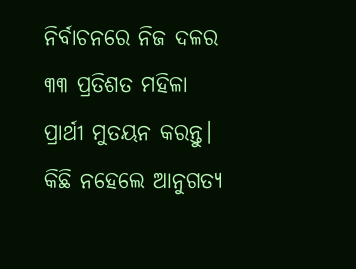ନିର୍ବାଚନରେ ନିଜ ଦଳର ୩୩ ପ୍ରତିଶତ ମହିଳା ପ୍ରାର୍ଥୀ ମୁତୟନ କରନ୍ତୁ। କିଛି ନହେଲେ ଆନୁଗତ୍ୟ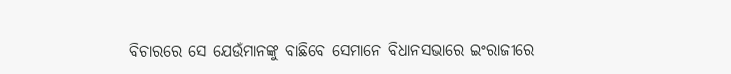ବିଚାରରେ ସେ ଯେଉଁମାନଙ୍କୁ ବାଛିବେ ସେମାନେ ବିଧାନସଭାରେ ଇଂରାଜୀରେ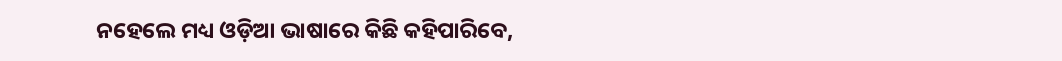ନହେଲେ ମଧ୍ୟ ଓଡ଼ିଆ ଭାଷାରେ କିଛି କହିପାରିବେ,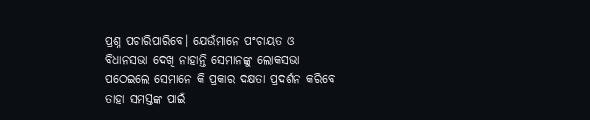ପ୍ରଶ୍ନ ପଚାରିପାରିବେ। ଯେଉଁମାନେ ପଂଚାୟତ ଓ ବିଧାନସଭା ଦେଖି ନାହାନ୍ତି ସେମାନଙ୍କୁ ଲୋକସଭା ପଠେଇଲେ ସେମାନେ କି ପ୍ରକାର ଦକ୍ଷତା ପ୍ରଦର୍ଶନ କରିବେ ତାହା ସମସ୍ତଙ୍କ ପାଇଁ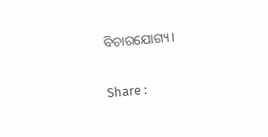ବିଚାରଯୋଗ୍ୟ।

Share :